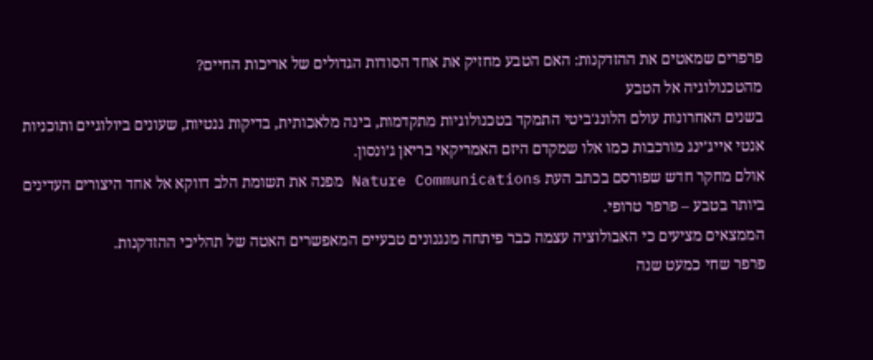פרפרים שמאטים את ההזדקנות: האם הטבע מחזיק את אחד הסודות הגדולים של אריכות החיים?
מהטכנולוגיה אל הטבע
בשנים האחרונות עולם הלונג'ביטי התמקד בטכנולוגיות מתקדמות, בינה מלאכותית, בדיקות גנטיות, שעונים ביולוגיים ותוכניות אנטי אייג’ינג מורכבות כמו אלו שמקדם היזם האמריקאי בריאן ג’ונסון.
אולם מחקר חדש שפורסם בכתב העת Nature Communications מפנה את תשומת הלב דווקא אל אחד היצורים העדינים ביותר בטבע – פרפר טרופי.
הממצאים מציעים כי האבולוציה עצמה כבר פיתחה מנגנונים טבעיים המאפשרים האטה של תהליכי ההזדקנות.
פרפר שחי כמעט שנה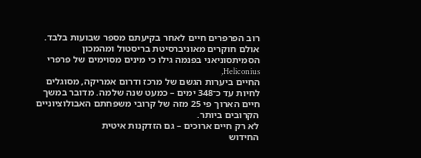רוב הפרפרים חיים לאחר בקיעתם מספר שבועות בלבד.
אולם חוקרים מאוניברסיטת בריסטול ומהמכון הסמיתסוניאני בפנמה גילו כי מינים מסוימים של פרפרי Heliconius,
החיים ביערות הגשם של מרכז ודרום אמריקה, מסוגלים לחיות עד כ־348 ימים – כמעט שנה שלמה. מדובר במשך חיים הארוך פי 25 מזה של קרובי משפחתם האבולוציוניים הקרובים ביותר.
לא רק חיים ארוכים – גם הזדקנות איטית
החידוש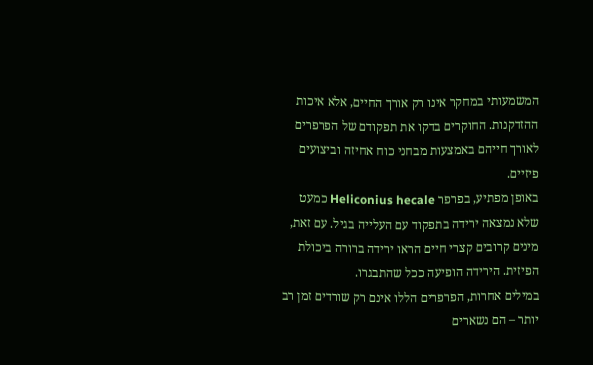המשמעותי במחקר אינו רק אורך החיים, אלא איכות ההזדקנות. החוקרים בדקו את תפקודם של הפרפרים לאורך חייהם באמצעות מבחני כוח אחיזה וביצועים פיזיים.
באופן מפתיע, בפרפר Heliconius hecale כמעט שלא נמצאה ירידה בתפקוד עם העלייה בגיל. עם זאת, מינים קרובים קצרי חיים הראו ירידה ברורה ביכולת הפיזית. הירידה הופיעה ככל שהתבגרו.
במילים אחרות, הפרפרים הללו אינם רק שורדים זמן רב יותר – הם נשארים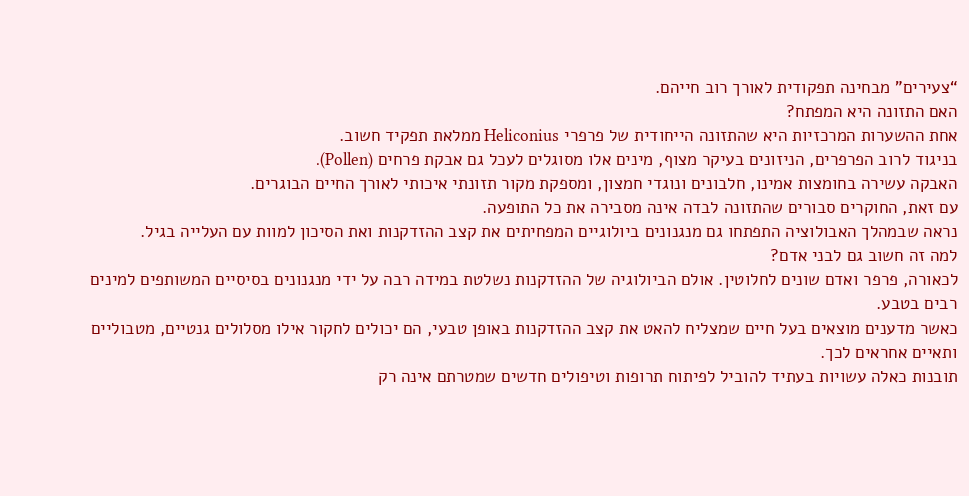“צעירים” מבחינה תפקודית לאורך רוב חייהם.
האם התזונה היא המפתח?
אחת ההשערות המרכזיות היא שהתזונה הייחודית של פרפרי Heliconius ממלאת תפקיד חשוב.
בניגוד לרוב הפרפרים, הניזונים בעיקר מצוף, מינים אלו מסוגלים לעכל גם אבקת פרחים (Pollen).
האבקה עשירה בחומצות אמינו, חלבונים ונוגדי חמצון, ומספקת מקור תזונתי איכותי לאורך החיים הבוגרים.
עם זאת, החוקרים סבורים שהתזונה לבדה אינה מסבירה את כל התופעה.
נראה שבמהלך האבולוציה התפתחו גם מנגנונים ביולוגיים המפחיתים את קצב ההזדקנות ואת הסיכון למוות עם העלייה בגיל.
למה זה חשוב גם לבני אדם?
לכאורה, פרפר ואדם שונים לחלוטין. אולם הביולוגיה של ההזדקנות נשלטת במידה רבה על ידי מנגנונים בסיסיים המשותפים למינים רבים בטבע.
כאשר מדענים מוצאים בעל חיים שמצליח להאט את קצב ההזדקנות באופן טבעי, הם יכולים לחקור אילו מסלולים גנטיים, מטבוליים ותאיים אחראים לכך.
תובנות כאלה עשויות בעתיד להוביל לפיתוח תרופות וטיפולים חדשים שמטרתם אינה רק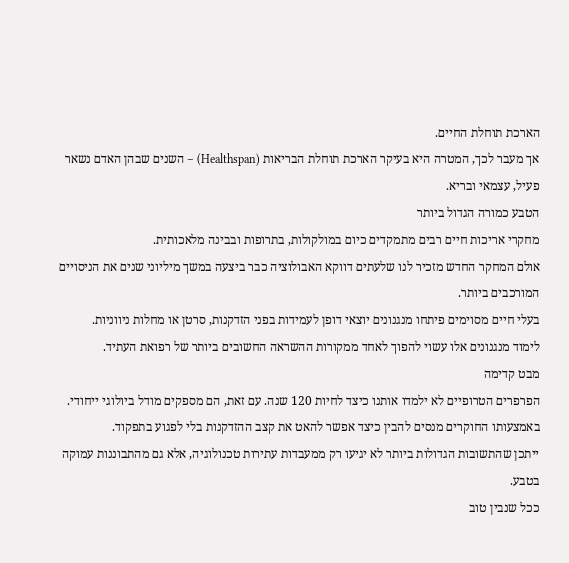הארכת תוחלת החיים.
אך מעבר לכך, המטרה היא בעיקר הארכת תוחלת הבריאות (Healthspan) – השנים שבהן האדם נשאר פעיל, עצמאי ובריא.
הטבע כמורה הגדול ביותר
מחקרי אריכות חיים רבים מתמקדים כיום במולקולות, בתרופות ובבינה מלאכותית.
אולם המחקר החדש מזכיר לנו שלעתים דווקא האבולוציה כבר ביצעה במשך מיליוני שנים את הניסויים המורכבים ביותר.
בעלי חיים מסוימים פיתחו מנגנונים יוצאי דופן לעמידות בפני הזדקנות, סרטן או מחלות ניווניות.
לימוד מנגנונים אלו עשוי להפוך לאחד ממקורות ההשראה החשובים ביותר של רפואת העתיד.
מבט קדימה
הפרפרים הטרופיים לא ילמדו אותנו כיצד לחיות 120 שנה. עם זאת, הם מספקים מודל ביולוגי ייחודי. באמצעותו החוקרים מנסים להבין כיצד אפשר להאט את קצב ההזדקנות בלי לפגוע בתפקוד.
ייתכן שהתשובות הגדולות ביותר לא יגיעו רק ממעבדות עתירות טכנולוגיה, אלא גם מהתבוננות עמוקה בטבע.
ככל שנבין טוב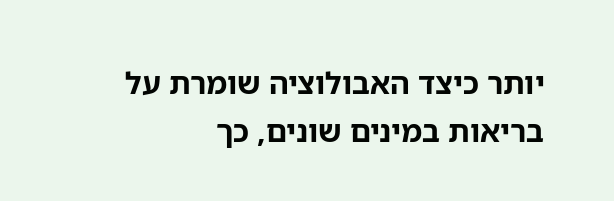יותר כיצד האבולוציה שומרת על בריאות במינים שונים, כך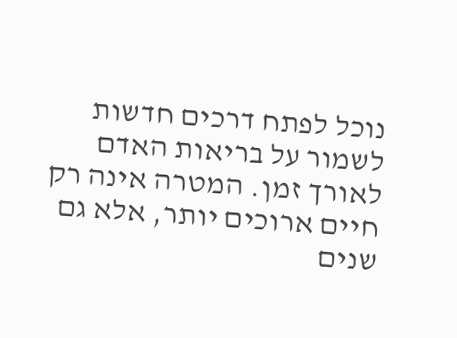נוכל לפתח דרכים חדשות לשמור על בריאות האדם לאורך זמן. המטרה אינה רק חיים ארוכים יותר, אלא גם שנים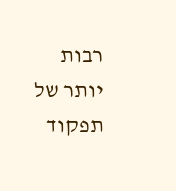רבות יותר של תפקוד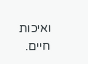ואיכות חיים.